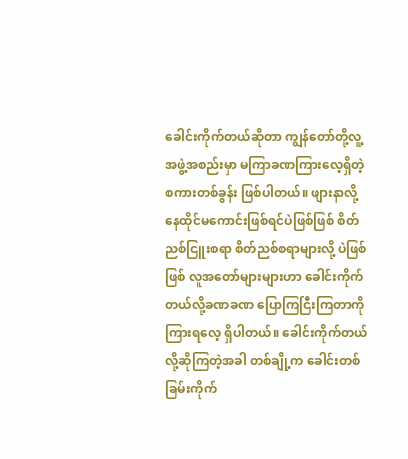ခေါင်းကိုက်တယ်ဆိုတာ ကျွန်တော်တို့လူ့အဖွဲ့အစည်းမှာ မကြာခဏကြားလေ့ရှိတဲ့ စကားတစ်ခွန်း ဖြစ်ပါတယ်။ ဖျားနာလို့ နေထိုင်မကောင်းဖြစ်ရင်ပဲဖြစ်ဖြစ် စိတ်ညစ်ငြူးစရာ စိတ်ညစ်စရာများလို့ ပဲဖြစ်ဖြစ် လူအတော်များများဟာ ခေါင်းကိုက်တယ်လို့ခဏခဏ ပြောကြငြီးကြတာကို ကြားရလေ့ ရှိပါတယ်။ ခေါင်းကိုက်တယ်လို့ဆိုကြတဲ့အခါ တစ်ချို့က ခေါင်းတစ်ခြမ်းကိုက်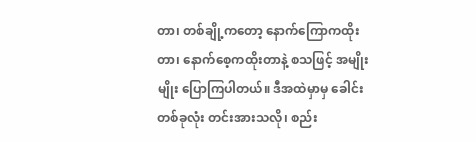တာ၊ တစ်ချို့ကတော့ နောက်ကြောကထိုးတာ၊ နောက်စေ့ကထိုးတာနဲ့ စသဖြင့် အမျိုးမျိုး ပြောကြပါတယ်။ ဒီအထဲမှာမှ ခေါင်းတစ်ခုလုံး တင်းအားသလို၊ စည်း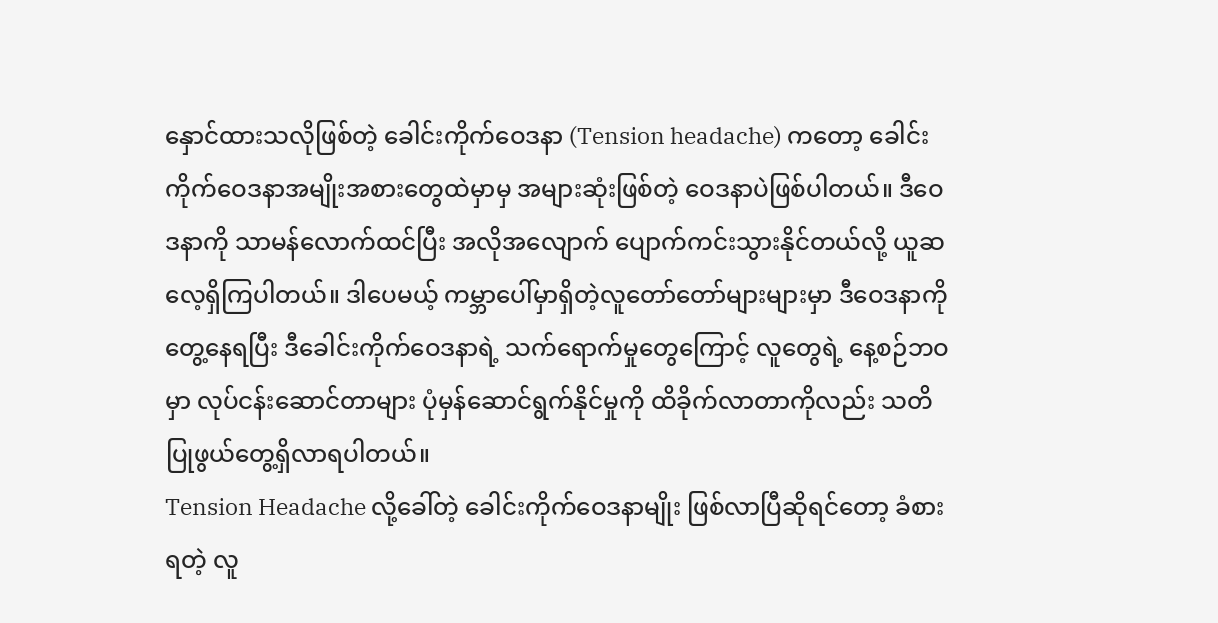နှောင်ထားသလိုဖြစ်တဲ့ ခေါင်းကိုက်ဝေဒနာ (Tension headache) ကတော့ ခေါင်းကိုက်ဝေဒနာအမျိုးအစားတွေထဲမှာမှ အများဆုံးဖြစ်တဲ့ ဝေဒနာပဲဖြစ်ပါတယ်။ ဒီဝေဒနာကို သာမန်လောက်ထင်ပြီး အလိုအလျောက် ပျောက်ကင်းသွားနိုင်တယ်လို့ ယူဆလေ့ရှိကြပါတယ်။ ဒါပေမယ့် ကမ္ဘာပေါ်မှာရှိတဲ့လူတော်တော်များများမှာ ဒီဝေဒနာကို တွေ့နေရပြီး ဒီခေါင်းကိုက်ဝေဒနာရဲ့ သက်ရောက်မှုတွေကြောင့် လူတွေရဲ့ နေ့စဉ်ဘဝမှာ လုပ်ငန်းဆောင်တာများ ပုံမှန်ဆောင်ရွက်နိုင်မှုကို ထိခိုက်လာတာကိုလည်း သတိပြုဖွယ်တွေ့ရှိလာရပါတယ်။
Tension Headache လို့ခေါ်တဲ့ ခေါင်းကိုက်ဝေဒနာမျိုး ဖြစ်လာပြီဆိုရင်တော့ ခံစားရတဲ့ လူ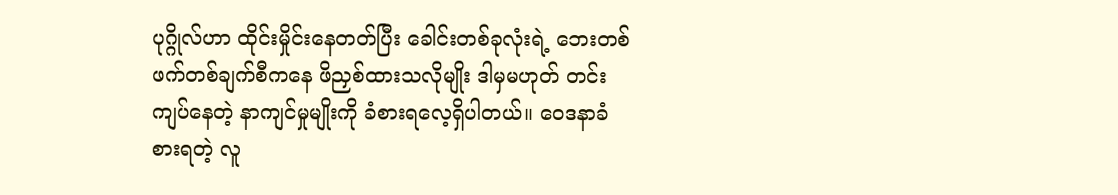ပုဂ္ဂိုလ်ဟာ ထိုင်းမှိုင်းနေတတ်ပြီး ခေါင်းတစ်ခုလုံးရဲ့ ဘေးတစ်ဖက်တစ်ချက်စီကနေ ဖိညှစ်ထားသလိုမျိုး ဒါမှမဟုတ် တင်းကျပ်နေတဲ့ နာကျင်မှုမျိုးကို ခံစားရလေ့ရှိပါတယ်။ ဝေဒနာခံစားရတဲ့ လူ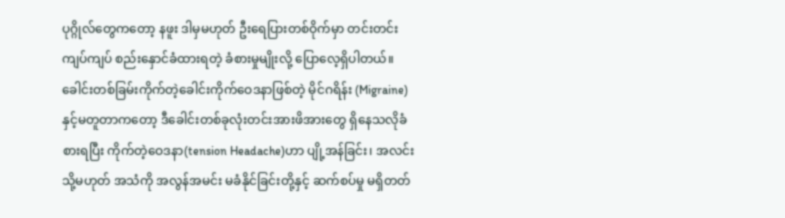ပုဂ္ဂိုလ်တွေကတော့ နဖူး ဒါမှမဟုတ် ဦးရေပြားတစ်ဝိုက်မှာ တင်းတင်းကျပ်ကျပ် စည်းနှောင်ခံထားရတဲ့ ခံစားမှုမျိုးလို့ ပြောလေ့ရှိပါတယ်။ ခေါင်းတစ်ခြမ်းကိုက်တဲ့ခေါင်းကိုက်ဝေဒနာဖြစ်တဲ့ မိုင်ဂရိန်း (Migraine) နှင့်မတူတာကတော့ ဒီခေါင်းတစ်ခုလုံးတင်းအားဖိအားတွေ ရှိနေသလိုခံစားရပြီး ကိုက်တဲ့ဝေဒနာ(tension Headache)ဟာ ပျို့အန်ခြင်း၊ အလင်း သို့မဟုတ် အသံကို အလွန်အမင်း မခံနိုင်ခြင်းတို့နှင့် ဆက်စပ်မှု မရှိတတ်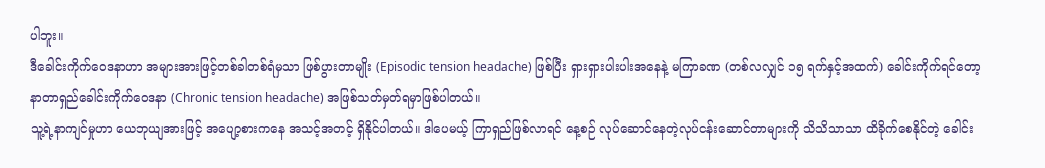ပါဘူး။
ဒီခေါင်းကိုက်ဝေဒနာဟာ အများအားဖြင့်တစ်ခါတစ်ရံမှသာ ဖြစ်ပွားတာမျိုး (Episodic tension headache) ဖြစ်ပြီး ရှားရှားပါးပါးအနေနဲ့ မကြာခဏ (တစ်လလျှင် ၁၅ ရက်နှင့်အထက်) ခေါင်းကိုက်ရင်တော့ နာတာရှည်ခေါင်းကိုက်ဝေဒနာ (Chronic tension headache) အဖြစ်သတ်မှတ်ရမှာဖြစ်ပါတယ်။
သူ့ရဲ့နာကျင်မှုဟာ ယေဘုယျအားဖြင့် အပျော့စားကနေ အသင့်အတင့် ရှိနိုင်ပါတယ်။ ဒါပေမယ့် ကြာရှည်ဖြစ်လာရင် နေ့စဉ် လုပ်ဆောင်နေတဲ့လုပ်ငန်းဆောင်တာများကို သိသိသာသာ ထိခိုက်စေနိုင်တဲ့ ခေါင်း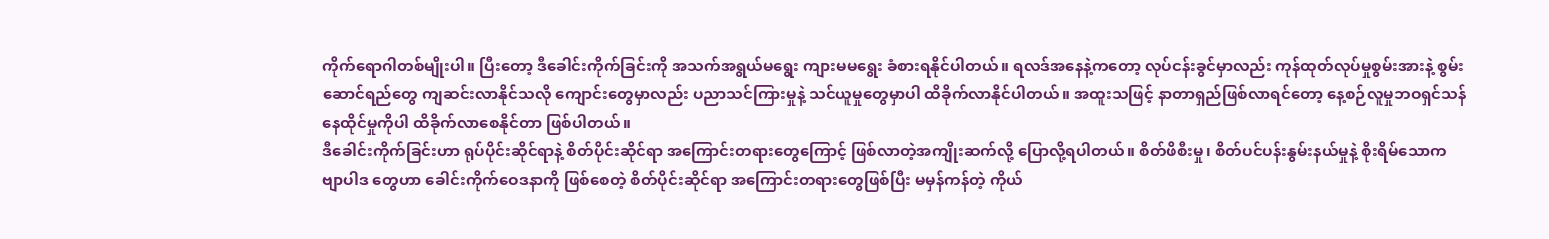ကိုက်ရောဂါတစ်မျိုးပါ။ ပြီးတော့ ဒီခေါင်းကိုက်ခြင်းကို အသက်အရွယ်မရွေး ကျားမမရွေး ခံစားရနိုင်ပါတယ်။ ရလဒ်အနေနဲ့ကတော့ လုပ်ငန်းခွင်မှာလည်း ကုန်ထုတ်လုပ်မှုစွမ်းအားနဲ့ စွမ်းဆောင်ရည်တွေ ကျဆင်းလာနိုင်သလို ကျောင်းတွေမှာလည်း ပညာသင်ကြားမှုနဲ့ သင်ယူမှုတွေမှာပါ ထိခိုက်လာနိုင်ပါတယ်။ အထူးသဖြင့် နာတာရှည်ဖြစ်လာရင်တော့ နေ့စဉ်လူမှုဘဝရှင်သန်နေထိုင်မှုကိုပါ ထိခိုက်လာစေနိုင်တာ ဖြစ်ပါတယ်။
ဒီခေါင်းကိုက်ခြင်းဟာ ရုပ်ပိုင်းဆိုင်ရာနဲ့ စိတ်ပိုင်းဆိုင်ရာ အကြောင်းတရားတွေကြောင့် ဖြစ်လာတဲ့အကျိုးဆက်လို့ ပြောလို့ရပါတယ်။ စိတ်ဖိစီးမှု၊ စိတ်ပင်ပန်းနွမ်းနယ်မှုနဲ့ စိုးရိမ်သောက ဗျာပါဒ တွေဟာ ခေါင်းကိုက်ဝေဒနာကို ဖြစ်စေတဲ့ စိတ်ပိုင်းဆိုင်ရာ အကြောင်းတရားတွေဖြစ်ပြီး မမှန်ကန်တဲ့ ကိုယ်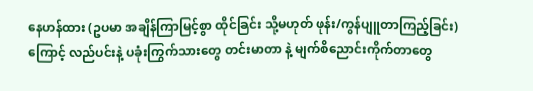နေဟန်ထား (ဥပမာ အချိန်ကြာမြင့်စွာ ထိုင်ခြင်း သို့မဟုတ် ဖုန်း/ကွန်ပျူတာကြည့်ခြင်း) ကြောင့် လည်ပင်းနဲ့ ပခုံးကြွက်သားတွေ တင်းမာတာ နဲ့ မျက်စိညောင်းကိုက်တာတွေ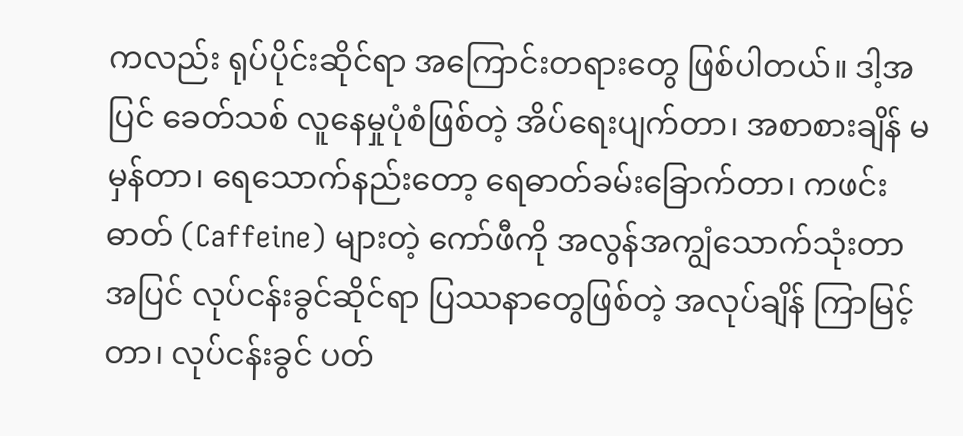ကလည်း ရုပ်ပိုင်းဆိုင်ရာ အကြောင်းတရားတွေ ဖြစ်ပါတယ်။ ဒါ့အပြင် ခေတ်သစ် လူနေမှုပုံစံဖြစ်တဲ့ အိပ်ရေးပျက်တာ၊ အစာစားချိန် မမှန်တာ၊ ရေသောက်နည်းတော့ ရေဓာတ်ခမ်းခြောက်တာ၊ ကဖင်းဓာတ် (Caffeine) များတဲ့ ကော်ဖီကို အလွန်အကျွံသောက်သုံးတာအပြင် လုပ်ငန်းခွင်ဆိုင်ရာ ပြဿနာတွေဖြစ်တဲ့ အလုပ်ချိန် ကြာမြင့်တာ၊ လုပ်ငန်းခွင် ပတ်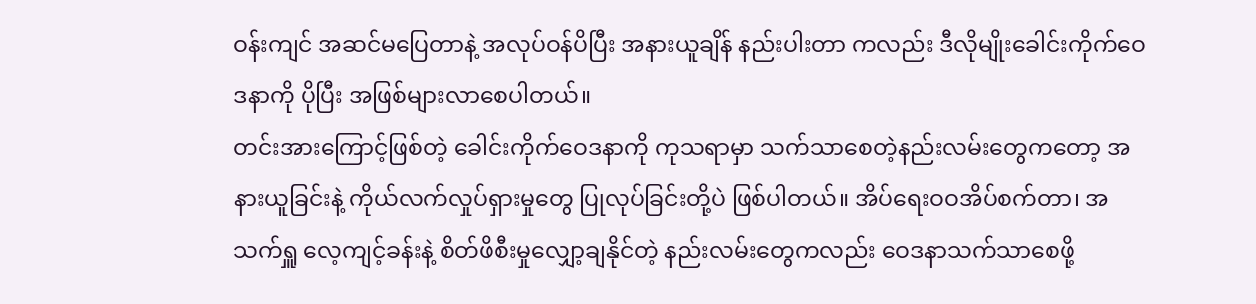ဝန်းကျင် အဆင်မပြေတာနဲ့ အလုပ်ဝန်ပိပြီး အနားယူချိန် နည်းပါးတာ ကလည်း ဒီလိုမျိုးခေါင်းကိုက်ဝေဒနာကို ပိုပြီး အဖြစ်များလာစေပါတယ်။
တင်းအားကြောင့်ဖြစ်တဲ့ ခေါင်းကိုက်ဝေဒနာကို ကုသရာမှာ သက်သာစေတဲ့နည်းလမ်းတွေကတော့ အနားယူခြင်းနဲ့ ကိုယ်လက်လှုပ်ရှားမှုတွေ ပြုလုပ်ခြင်းတို့ပဲ ဖြစ်ပါတယ်။ အိပ်ရေးဝဝအိပ်စက်တာ၊ အသက်ရှူ လေ့ကျင့်ခန်းနဲ့ စိတ်ဖိစီးမှုလျှော့ချနိုင်တဲ့ နည်းလမ်းတွေကလည်း ဝေဒနာသက်သာစေဖို့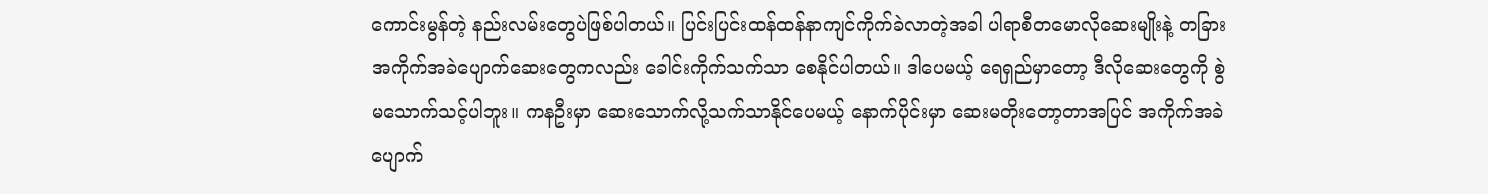ကောင်းမွန်တဲ့ နည်းလမ်းတွေပဲဖြစ်ပါတယ်။ ပြင်းပြင်းထန်ထန်နာကျင်ကိုက်ခဲလာတဲ့အခါ ပါရာစီတမောလိုဆေးမျိုးနဲ့ တခြားအကိုက်အခဲပျောက်ဆေးတွေကလည်း ခေါင်းကိုက်သက်သာ စေနိုင်ပါတယ်။ ဒါပေမယ့် ရေရှည်မှာတော့ ဒီလိုဆေးတွေကို စွဲမသောက်သင့်ပါဘူး။ ကနဦးမှာ ဆေးသောက်လို့သက်သာနိုင်ပေမယ့် နောက်ပိုင်းမှာ ဆေးမတိုးတော့တာအပြင် အကိုက်အခဲပျောက်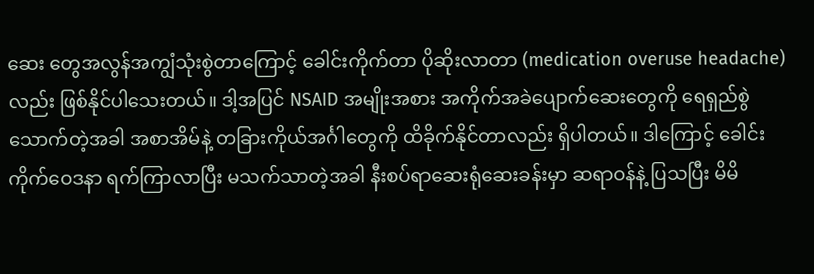ဆေး တွေအလွန်အကျွံသုံးစွဲတာကြောင့် ခေါင်းကိုက်တာ ပိုဆိုးလာတာ (medication overuse headache)လည်း ဖြစ်နိုင်ပါသေးတယ်။ ဒါ့အပြင် NSAID အမျိုးအစား အကိုက်အခဲပျောက်ဆေးတွေကို ရေရှည်စွဲသောက်တဲ့အခါ အစာအိမ်နဲ့ တခြားကိုယ်အင်္ဂါတွေကို ထိခိုက်နိုင်တာလည်း ရှိပါတယ်။ ဒါကြောင့် ခေါင်းကိုက်ဝေဒနာ ရက်ကြာလာပြီး မသက်သာတဲ့အခါ နီးစပ်ရာဆေးရုံဆေးခန်းမှာ ဆရာဝန်နဲ့ ပြသပြီး မိမိ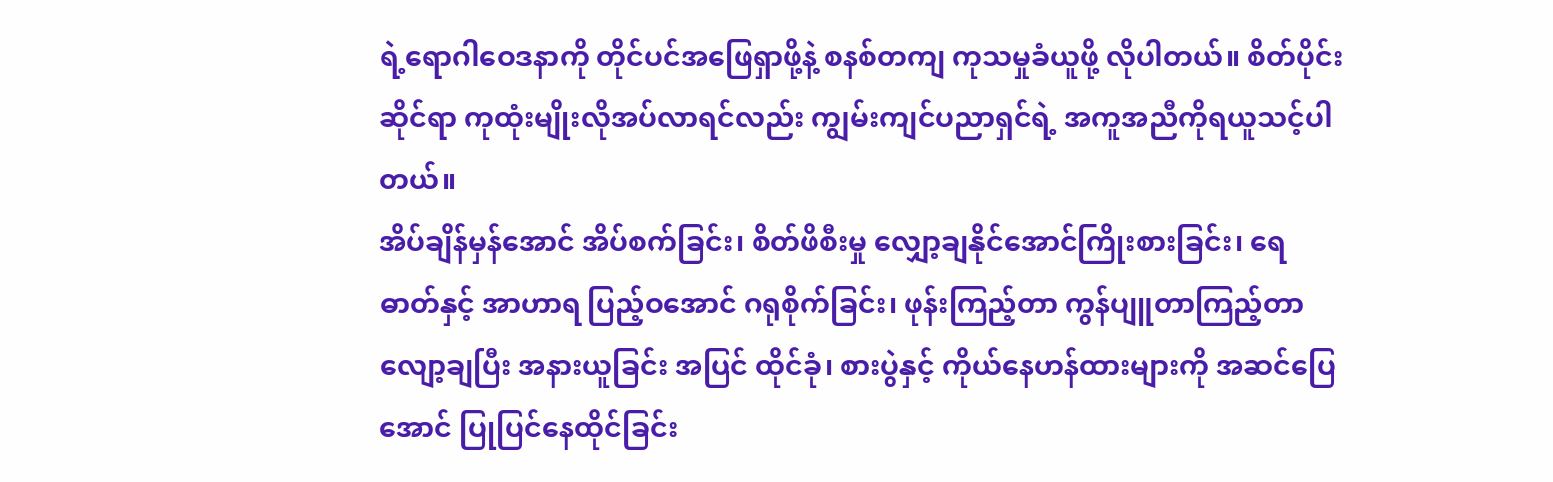ရဲ့ရောဂါဝေဒနာကို တိုင်ပင်အဖြေရှာဖို့နဲ့ စနစ်တကျ ကုသမှုခံယူဖို့ လိုပါတယ်။ စိတ်ပိုင်းဆိုင်ရာ ကုထုံးမျိုးလိုအပ်လာရင်လည်း ကျွမ်းကျင်ပညာရှင်ရဲ့ အကူအညီကိုရယူသင့်ပါတယ်။
အိပ်ချိန်မှန်အောင် အိပ်စက်ခြင်း၊ စိတ်ဖိစီးမှု လျှော့ချနိုင်အောင်ကြိုးစားခြင်း၊ ရေဓာတ်နှင့် အာဟာရ ပြည့်ဝအောင် ဂရုစိုက်ခြင်း၊ ဖုန်းကြည့်တာ ကွန်ပျူတာကြည့်တာလျော့ချပြီး အနားယူခြင်း အပြင် ထိုင်ခုံ၊ စားပွဲနှင့် ကိုယ်နေဟန်ထားများကို အဆင်ပြေအောင် ပြုပြင်နေထိုင်ခြင်း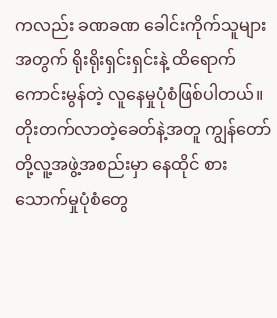ကလည်း ခဏခဏ ခေါင်းကိုက်သူများအတွက် ရိုးရိုးရှင်းရှင်းနဲ့ ထိရောက်ကောင်းမွန်တဲ့ လူနေမှုပုံစံဖြစ်ပါတယ်။
တိုးတက်လာတဲ့ခေတ်နဲ့အတူ ကျွန်တော်တို့လူ့အဖွဲ့အစည်းမှာ နေထိုင် စားသောက်မှုပုံစံတွေ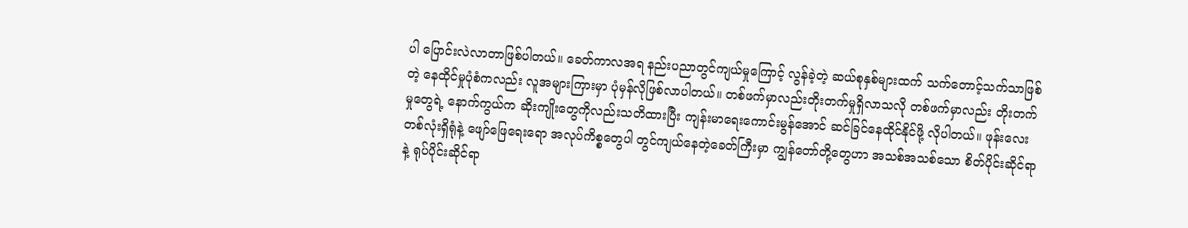ပါ ပြောင်းလဲလာတာဖြစ်ပါတယ်။ ခေတ်ကာလအရ နည်းပညာတွင်ကျယ်မှုကြောင့် လွန်ခဲ့တဲ့ ဆယ်စုနှစ်များထက် သက်တောင့်သက်သာဖြစ်တဲ့ နေထိုင်မှုပုံစံကလည်း လူအများကြားမှာ ပုံမှန်လိုဖြစ်လာပါတယ်။ တစ်ဖက်မှာလည်းတိုးတက်မှုရှိလာသလို တစ်ဖက်မှာလည်း တိုးတက်မှုတွေရဲ့ နောက်ကွယ်က ဆိုးကျိုးတွေကိုလည်းသတိထားပြီး ကျန်းမာရေးကောင်းမွန်အောင် ဆင်ခြင်နေထိုင်နိုင်ဖို့ လိုပါတယ်။ ဖုန်းလေးတစ်လုံးရှိရုံနဲ့ ဖျော်ဖြေရေးရော အလုပ်ကိစ္စတွေပါ တွင်ကျယ်နေတဲ့ခေတ်ကြီးမှာ ကျွန်တော်တို့တွေဟာ အသစ်အသစ်သော စိတ်ပိုင်းဆိုင်ရာနဲ့ ရုပ်ပိုင်းဆိုင်ရာ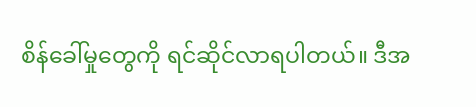စိန်ခေါ်မှုတွေကို ရင်ဆိုင်လာရပါတယ်။ ဒီအ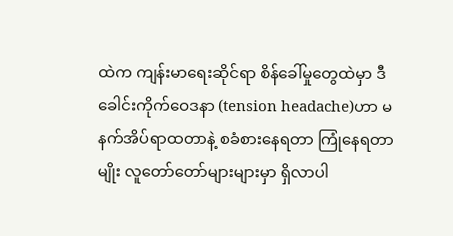ထဲက ကျန်းမာရေးဆိုင်ရာ စိန်ခေါ်မှုတွေထဲမှာ ဒီခေါင်းကိုက်ဝေဒနာ (tension headache)ဟာ မနက်အိပ်ရာထတာနဲ့ စခံစားနေရတာ ကြုံနေရတာမျိုး လူတော်တော်များများမှာ ရှိလာပါ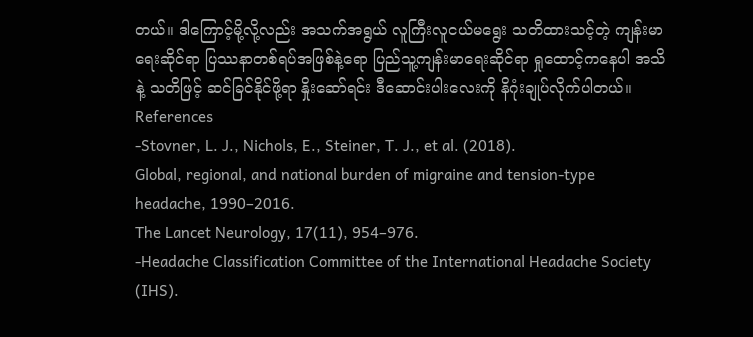တယ်။ ဒါကြောင့်မို့လို့လည်း အသက်အရွယ် လူကြီးလူငယ်မရွေး သတိထားသင့်တဲ့ ကျန်းမာရေးဆိုင်ရာ ပြဿနာတစ်ရပ်အဖြစ်နဲ့ရော ပြည်သူ့ကျန်းမာရေးဆိုင်ရာ ရှုထောင့်ကနေပါ အသိနဲ့ သတိဖြင့် ဆင်ခြင်နိုင်ဖို့ရာ နှိုးဆော်ရင်း ဒီဆောင်းပါးလေးကို နိဂုံးချုပ်လိုက်ပါတယ်။
References
-Stovner, L. J., Nichols, E., Steiner, T. J., et al. (2018).
Global, regional, and national burden of migraine and tension-type headache, 1990–2016.
The Lancet Neurology, 17(11), 954–976.
-Headache Classification Committee of the International Headache Society (IHS).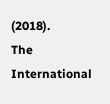(2018).
The International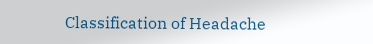Classification of Headache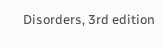Disorders, 3rd edition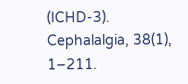(ICHD-3).
Cephalalgia, 38(1), 1–211.